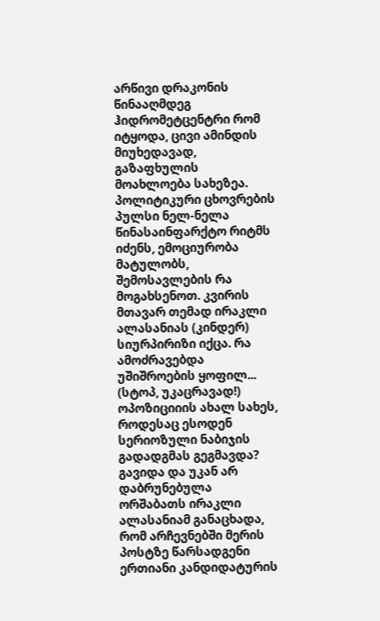არწივი დრაკონის წინააღმდეგ
ჰიდრომეტცენტრი რომ იტყოდა, ცივი ამინდის მიუხედავად, გაზაფხულის მოახლოება სახეზეა. პოლიტიკური ცხოვრების პულსი ნელ-ნელა წინასაინფარქტო რიტმს იძენს, ემოციურობა მატულობს, შემოსავლების რა მოგახსენოთ. კვირის მთავარ თემად ირაკლი ალასანიას (კინდერ) სიურპირიზი იქცა. რა ამოძრავებდა უშიშროების ყოფილ... (სტოპ, უკაცრავად!) ოპოზიციიის ახალ სახეს, როდესაც ესოდენ სერიოზული ნაბიჯის გადადგმას გეგმავდა?
გავიდა და უკან არ დაბრუნებულა
ორშაბათს ირაკლი ალასანიამ განაცხადა, რომ არჩევნებში მერის პოსტზე წარსადგენი ერთიანი კანდიდატურის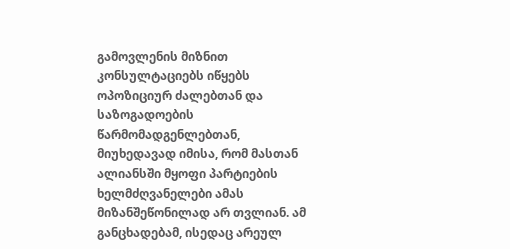გამოვლენის მიზნით კონსულტაციებს იწყებს ოპოზიციურ ძალებთან და საზოგადოების წარმომადგენლებთან, მიუხედავად იმისა, რომ მასთან ალიანსში მყოფი პარტიების ხელმძღვანელები ამას მიზანშეწონილად არ თვლიან. ამ განცხადებამ, ისედაც არეულ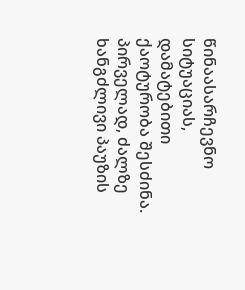წინაასარჩევნო სიტუაციას, დამატებითი ქაოტურობა შესძინა. პირველად, ძალზე ხანგძლივი პაუზის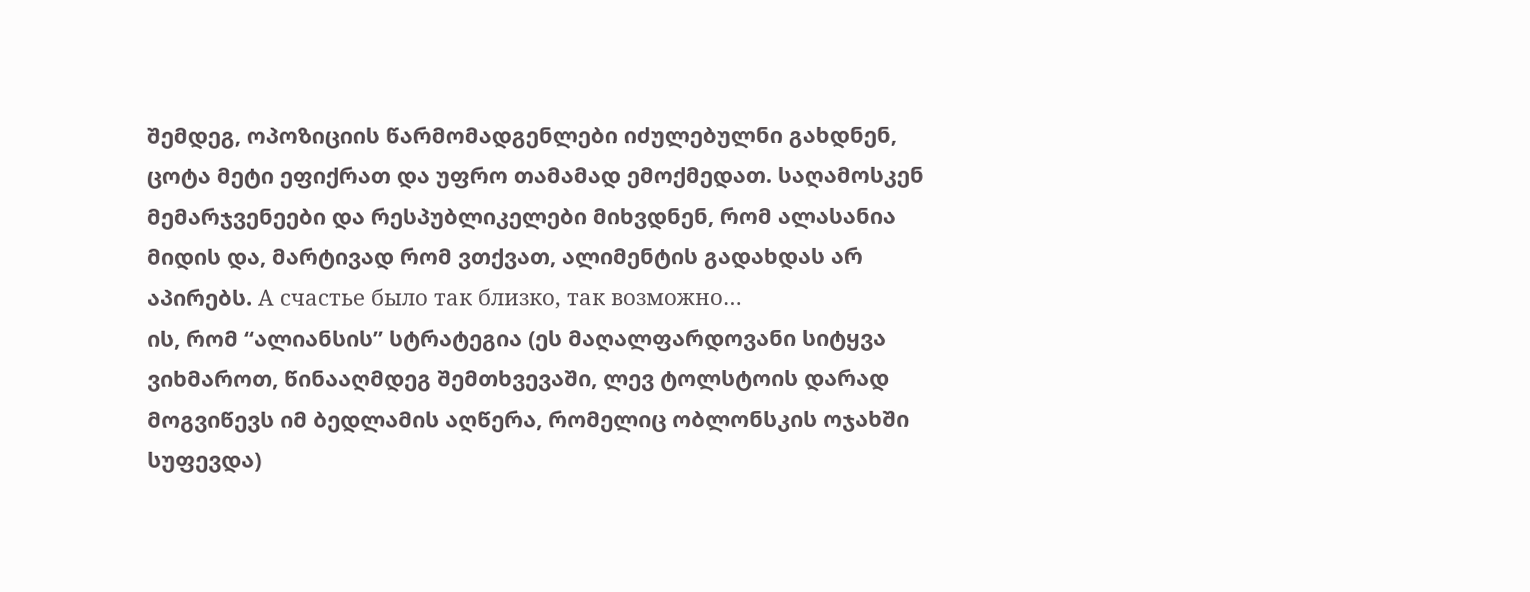შემდეგ, ოპოზიციის წარმომადგენლები იძულებულნი გახდნენ, ცოტა მეტი ეფიქრათ და უფრო თამამად ემოქმედათ. საღამოსკენ მემარჯვენეები და რესპუბლიკელები მიხვდნენ, რომ ალასანია მიდის და, მარტივად რომ ვთქვათ, ალიმენტის გადახდას არ აპირებს. А счастье было так близко, так возможно…
ის, რომ “ალიანსის” სტრატეგია (ეს მაღალფარდოვანი სიტყვა ვიხმაროთ, წინააღმდეგ შემთხვევაში, ლევ ტოლსტოის დარად მოგვიწევს იმ ბედლამის აღწერა, რომელიც ობლონსკის ოჯახში სუფევდა)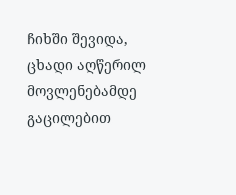ჩიხში შევიდა, ცხადი აღწერილ მოვლენებამდე გაცილებით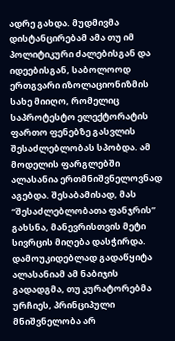ადრე გახდა. მუდმივმა დისტანცირებამ ამა თუ იმ პოლიტიკური ძალებისგან და იდეებისგან, საბოლოოდ ერთგვარი იზოლაციონიზმის სახე მიიღო, რომელიც საპროტესტო ელექტორატის ფართო ფენებზე გასვლის შესაძლებლობას სპობდა. ამ მოდელის ფარგლებში ალასანია ერთმნიშვნელოვნად აგებდა. შესაბამისად, მას “შესაძლებლობათა ფანჯრის” გახსნა, მანევრისთვის მეტი სივრცის მიღება დასჭირდა.
დამოუკიდებლად გადაწყიტა ალასანიამ ამ ნაბიჯის გადადგმა, თუ კურატორებმა ურჩიეს, პრინციპული მნიშვნელობა არ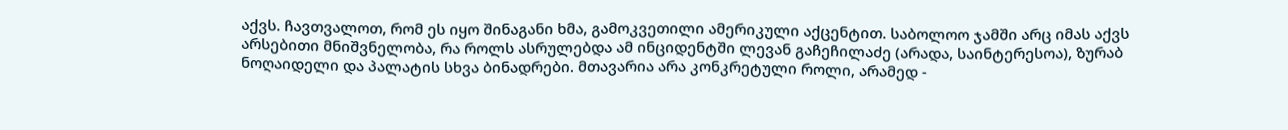აქვს. ჩავთვალოთ, რომ ეს იყო შინაგანი ხმა, გამოკვეთილი ამერიკული აქცენტით. საბოლოო ჯამში არც იმას აქვს არსებითი მნიშვნელობა, რა როლს ასრულებდა ამ ინციდენტში ლევან გაჩეჩილაძე (არადა, საინტერესოა), ზურაბ ნოღაიდელი და პალატის სხვა ბინადრები. მთავარია არა კონკრეტული როლი, არამედ -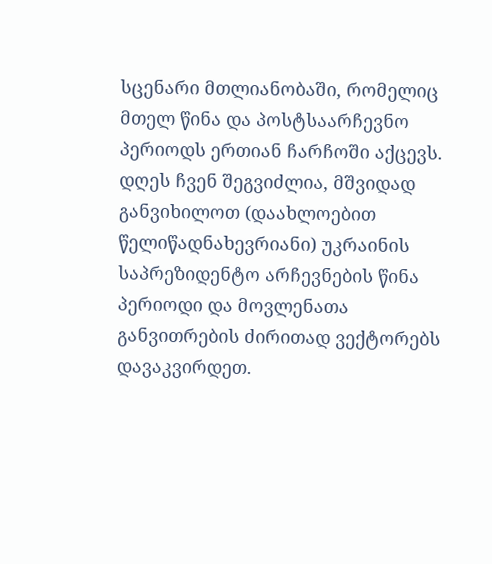სცენარი მთლიანობაში, რომელიც მთელ წინა და პოსტსაარჩევნო პერიოდს ერთიან ჩარჩოში აქცევს.
დღეს ჩვენ შეგვიძლია, მშვიდად განვიხილოთ (დაახლოებით წელიწადნახევრიანი) უკრაინის საპრეზიდენტო არჩევნების წინა პერიოდი და მოვლენათა განვითრების ძირითად ვექტორებს დავაკვირდეთ.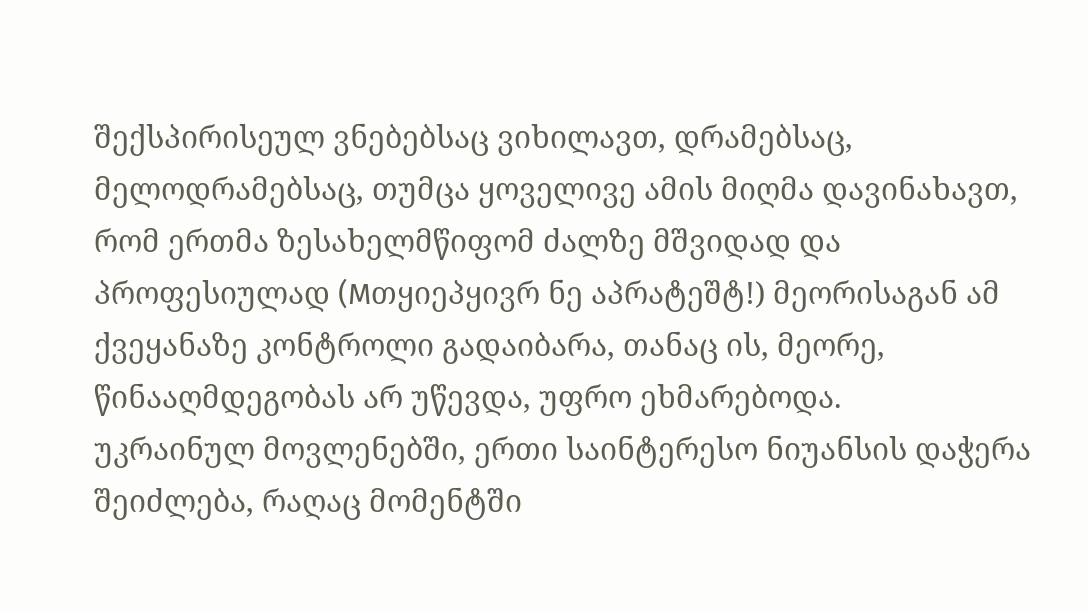შექსპირისეულ ვნებებსაც ვიხილავთ, დრამებსაც, მელოდრამებსაც, თუმცა ყოველივე ამის მიღმა დავინახავთ, რომ ერთმა ზესახელმწიფომ ძალზე მშვიდად და პროფესიულად (Мთყიეპყივრ ნე აპრატეშტ!) მეორისაგან ამ ქვეყანაზე კონტროლი გადაიბარა, თანაც ის, მეორე, წინააღმდეგობას არ უწევდა, უფრო ეხმარებოდა.
უკრაინულ მოვლენებში, ერთი საინტერესო ნიუანსის დაჭერა შეიძლება, რაღაც მომენტში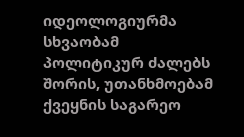იდეოლოგიურმა სხვაობამ პოლიტიკურ ძალებს შორის, უთანხმოებამ ქვეყნის საგარეო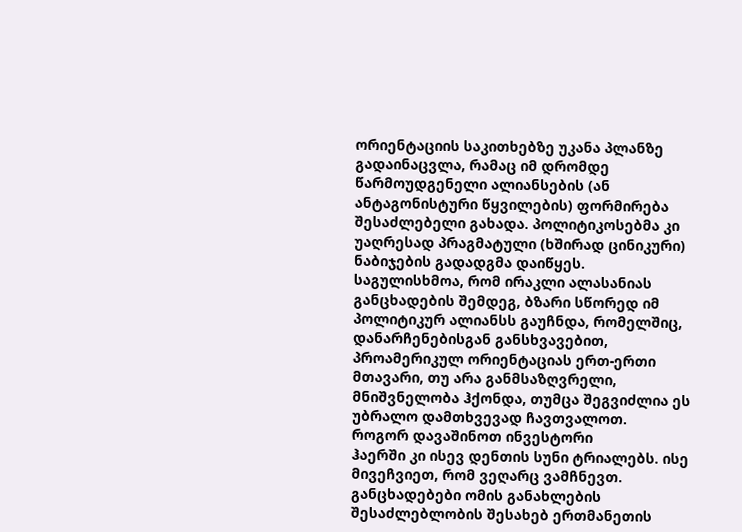ორიენტაციის საკითხებზე უკანა პლანზე გადაინაცვლა, რამაც იმ დრომდე წარმოუდგენელი ალიანსების (ან ანტაგონისტური წყვილების) ფორმირება შესაძლებელი გახადა. პოლიტიკოსებმა კი უაღრესად პრაგმატული (ხშირად ცინიკური) ნაბიჯების გადადგმა დაიწყეს.
საგულისხმოა, რომ ირაკლი ალასანიას განცხადების შემდეგ, ბზარი სწორედ იმ პოლიტიკურ ალიანსს გაუჩნდა, რომელშიც, დანარჩენებისგან განსხვავებით, პროამერიკულ ორიენტაციას ერთ-ერთი მთავარი, თუ არა განმსაზღვრელი, მნიშვნელობა ჰქონდა, თუმცა შეგვიძლია ეს უბრალო დამთხვევად ჩავთვალოთ.
როგორ დავაშინოთ ინვესტორი
ჰაერში კი ისევ დენთის სუნი ტრიალებს. ისე მივეჩვიეთ, რომ ვეღარც ვამჩნევთ. განცხადებები ომის განახლების შესაძლებლობის შესახებ ერთმანეთის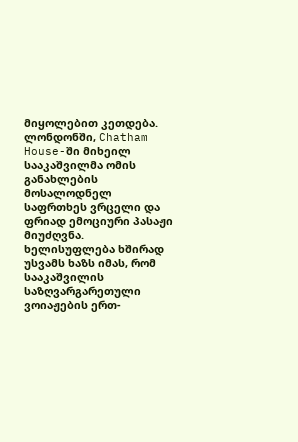მიყოლებით კეთდება. ლონდონში, Chatham House-ში მიხეილ სააკაშვილმა ომის განახლების მოსალოდნელ საფრთხეს ვრცელი და ფრიად ემოციური პასაჟი მიუძღვნა. ხელისუფლება ხშირად უსვამს ხაზს იმას, რომ სააკაშვილის საზღვარგარეთული ვოიაჟების ერთ-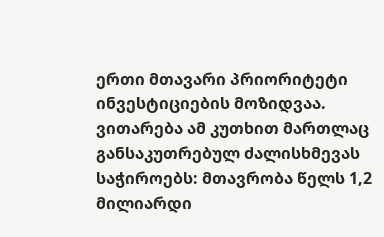ერთი მთავარი პრიორიტეტი ინვესტიციების მოზიდვაა. ვითარება ამ კუთხით მართლაც განსაკუთრებულ ძალისხმევას საჭიროებს: მთავრობა წელს 1,2 მილიარდი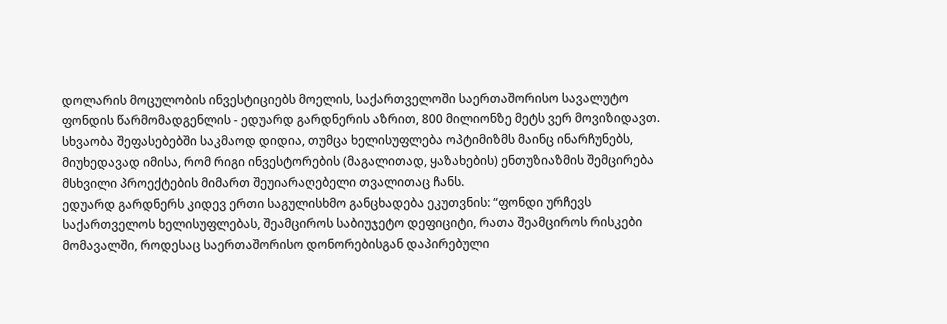დოლარის მოცულობის ინვესტიციებს მოელის, საქართველოში საერთაშორისო სავალუტო ფონდის წარმომადგენლის - ედუარდ გარდნერის აზრით, 800 მილიონზე მეტს ვერ მოვიზიდავთ. სხვაობა შეფასებებში საკმაოდ დიდია, თუმცა ხელისუფლება ოპტიმიზმს მაინც ინარჩუნებს, მიუხედავად იმისა, რომ რიგი ინვესტორების (მაგალითად, ყაზახების) ენთუზიაზმის შემცირება მსხვილი პროექტების მიმართ შეუიარაღებელი თვალითაც ჩანს.
ედუარდ გარდნერს კიდევ ერთი საგულისხმო განცხადება ეკუთვნის: “ფონდი ურჩევს საქართველოს ხელისუფლებას, შეამციროს საბიუჯეტო დეფიციტი, რათა შეამციროს რისკები მომავალში, როდესაც საერთაშორისო დონორებისგან დაპირებული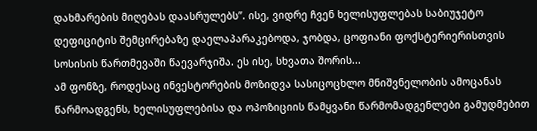დახმარების მიღებას დაასრულებს”. ისე, ვიდრე ჩვენ ხელისუფლებას საბიუჯეტო დეფიციტის შემცირებაზე დაელაპარაკებოდა, ჯობდა, ცოფიანი ფოქსტერიერისთვის სოსისის წართმევაში წაევარჯიშა. ეს ისე, სხვათა შორის...
ამ ფონზე, როდესაც ინვესტორების მოზიდვა სასიცოცხლო მნიშვნელობის ამოცანას წარმოადგენს, ხელისუფლებისა და ოპოზიციის წამყვანი წარმომადგენლები გამუდმებით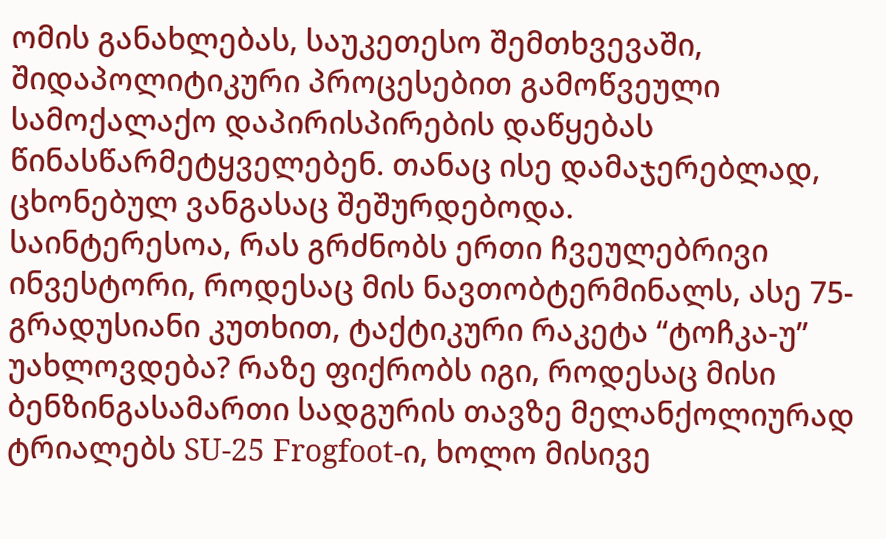ომის განახლებას, საუკეთესო შემთხვევაში, შიდაპოლიტიკური პროცესებით გამოწვეული სამოქალაქო დაპირისპირების დაწყებას წინასწარმეტყველებენ. თანაც ისე დამაჯერებლად, ცხონებულ ვანგასაც შეშურდებოდა.
საინტერესოა, რას გრძნობს ერთი ჩვეულებრივი ინვესტორი, როდესაც მის ნავთობტერმინალს, ასე 75-გრადუსიანი კუთხით, ტაქტიკური რაკეტა “ტოჩკა-უ” უახლოვდება? რაზე ფიქრობს იგი, როდესაც მისი ბენზინგასამართი სადგურის თავზე მელანქოლიურად ტრიალებს SU-25 Frogfoot-ი, ხოლო მისივე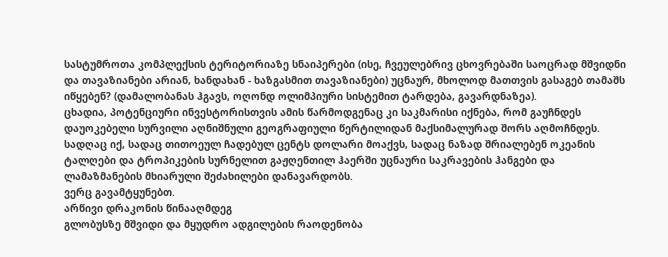სასტუმროთა კომპლექსის ტერიტორიაზე სნაიპერები (ისე, ჩვეულებრივ ცხოვრებაში საოცრად მშვიდნი და თავაზიანები არიან, ხანდახან - ხაზგასმით თავაზიანები) უცნაურ, მხოლოდ მათთვის გასაგებ თამაშს იწყებენ? (დამალობანას ჰგავს, ოღონდ ოლიმპიური სისტემით ტარდება, გავარდნაზეა).
ცხადია, პოტენციური ინვესტორისთვის ამის წარმოდგენაც კი საკმარისი იქნება, რომ გაუჩნდეს დაუოკებელი სურვილი აღნიშნული გეოგრაფიული წერტილიდან მაქსიმალურად შორს აღმოჩნდეს. სადღაც იქ, სადაც თითოეულ ჩადებულ ცენტს დოლარი მოაქვს, სადაც ნაზად შრიალებენ ოკეანის ტალღები და ტროპიკების სურნელით გაჟღენთილ ჰაერში უცნაური საკრავების ჰანგები და ლამაზმანების მხიარული შეძახილები დანავარდობს.
ვერც გავამტყუნებთ.
არწივი დრაკონის წინააღმდეგ
გლობუსზე მშვიდი და მყუდრო ადგილების რაოდენობა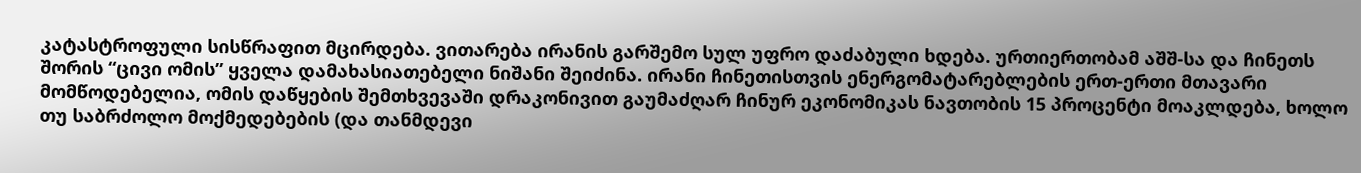კატასტროფული სისწრაფით მცირდება. ვითარება ირანის გარშემო სულ უფრო დაძაბული ხდება. ურთიერთობამ აშშ-სა და ჩინეთს შორის “ცივი ომის” ყველა დამახასიათებელი ნიშანი შეიძინა. ირანი ჩინეთისთვის ენერგომატარებლების ერთ-ერთი მთავარი მომწოდებელია, ომის დაწყების შემთხვევაში დრაკონივით გაუმაძღარ ჩინურ ეკონომიკას ნავთობის 15 პროცენტი მოაკლდება, ხოლო თუ საბრძოლო მოქმედებების (და თანმდევი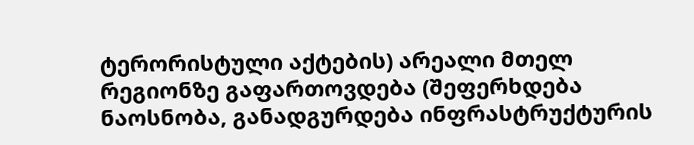ტერორისტული აქტების) არეალი მთელ რეგიონზე გაფართოვდება (შეფერხდება ნაოსნობა, განადგურდება ინფრასტრუქტურის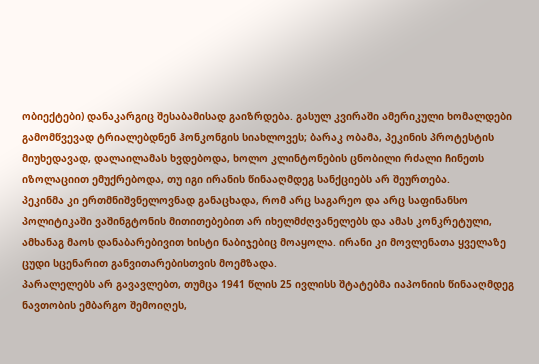ობიექტები) დანაკარგიც შესაბამისად გაიზრდება. გასულ კვირაში ამერიკული ხომალდები გამომწვევად ტრიალებდნენ ჰონკონგის სიახლოვეს; ბარაკ ობამა, პეკინის პროტესტის მიუხედავად, დალაილამას ხვდებოდა, ხოლო კლინტონების ცნობილი რძალი ჩინეთს იზოლაციით ემუქრებოდა, თუ იგი ირანის წინააღმდეგ სანქციებს არ შეურთება.
პეკინმა კი ერთმნიშვნელოვნად განაცხადა, რომ არც საგარეო და არც საფინანსო პოლიტიკაში ვაშინგტონის მითითებებით არ იხელმძღვანელებს და ამას კონკრეტული, ამხანაგ მაოს დანაბარებივით ხისტი ნაბიჯებიც მოაყოლა. ირანი კი მოვლენათა ყველაზე ცუდი სცენარით განვითარებისთვის მოემზადა.
პარალელებს არ გავავლებთ, თუმცა 1941 წლის 25 ივლისს შტატებმა იაპონიის წინააღმდეგ ნავთობის ემბარგო შემოიღეს,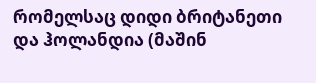რომელსაც დიდი ბრიტანეთი და ჰოლანდია (მაშინ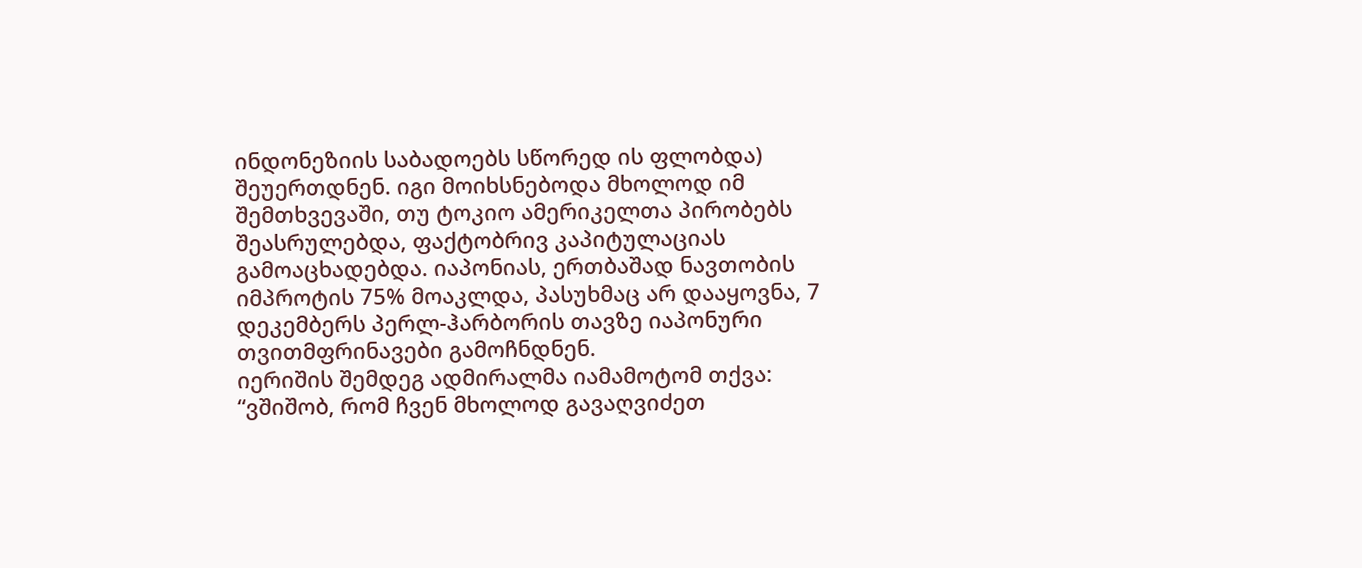ინდონეზიის საბადოებს სწორედ ის ფლობდა) შეუერთდნენ. იგი მოიხსნებოდა მხოლოდ იმ შემთხვევაში, თუ ტოკიო ამერიკელთა პირობებს შეასრულებდა, ფაქტობრივ კაპიტულაციას გამოაცხადებდა. იაპონიას, ერთბაშად ნავთობის იმპროტის 75% მოაკლდა, პასუხმაც არ დააყოვნა, 7 დეკემბერს პერლ-ჰარბორის თავზე იაპონური თვითმფრინავები გამოჩნდნენ.
იერიშის შემდეგ ადმირალმა იამამოტომ თქვა: “ვშიშობ, რომ ჩვენ მხოლოდ გავაღვიძეთ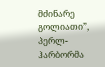მძინარე გოლიათი”, პერლ-ჰარბორმა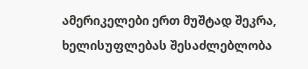ამერიკელები ერთ მუშტად შეკრა, ხელისუფლებას შესაძლებლობა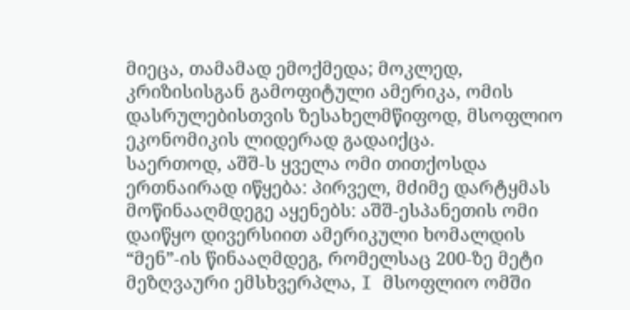მიეცა, თამამად ემოქმედა; მოკლედ, კრიზისისგან გამოფიტული ამერიკა, ომის დასრულებისთვის ზესახელმწიფოდ, მსოფლიო ეკონომიკის ლიდერად გადაიქცა.
საერთოდ, აშშ-ს ყველა ომი თითქოსდა ერთნაირად იწყება: პირველ, მძიმე დარტყმას მოწინააღმდეგე აყენებს: აშშ-ესპანეთის ომი დაიწყო დივერსიით ამერიკული ხომალდის “მენ”-ის წინააღმდეგ, რომელსაც 200-ზე მეტი მეზღვაური ემსხვერპლა, I მსოფლიო ომში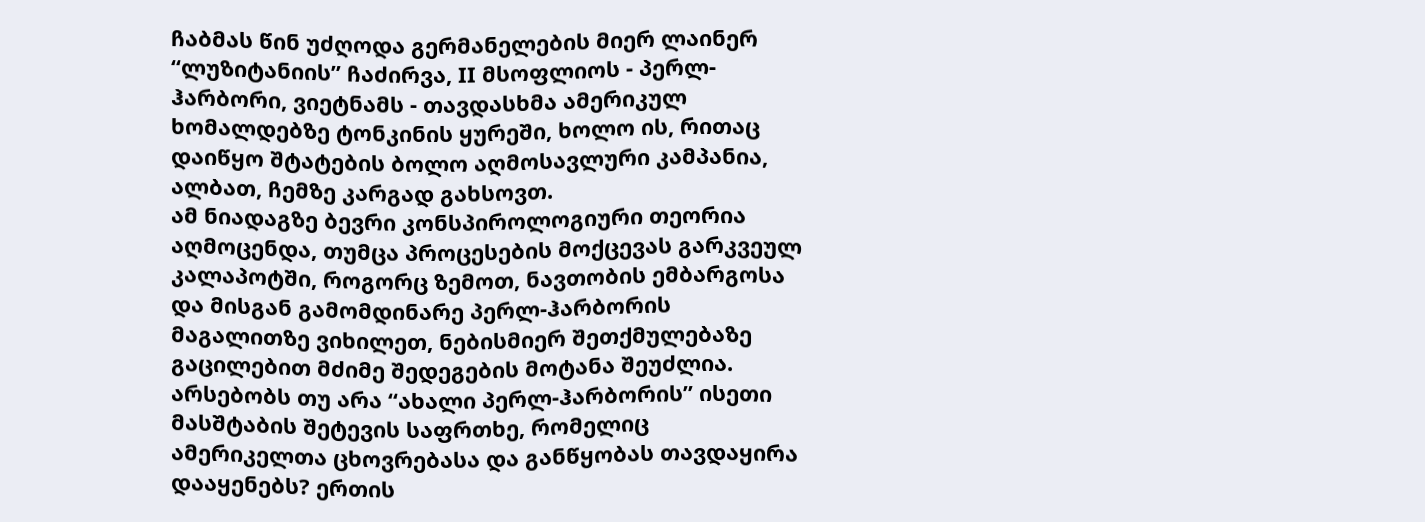ჩაბმას წინ უძღოდა გერმანელების მიერ ლაინერ “ლუზიტანიის” ჩაძირვა, II მსოფლიოს - პერლ-ჰარბორი, ვიეტნამს - თავდასხმა ამერიკულ ხომალდებზე ტონკინის ყურეში, ხოლო ის, რითაც დაიწყო შტატების ბოლო აღმოსავლური კამპანია, ალბათ, ჩემზე კარგად გახსოვთ.
ამ ნიადაგზე ბევრი კონსპიროლოგიური თეორია აღმოცენდა, თუმცა პროცესების მოქცევას გარკვეულ კალაპოტში, როგორც ზემოთ, ნავთობის ემბარგოსა და მისგან გამომდინარე პერლ-ჰარბორის მაგალითზე ვიხილეთ, ნებისმიერ შეთქმულებაზე გაცილებით მძიმე შედეგების მოტანა შეუძლია.
არსებობს თუ არა “ახალი პერლ-ჰარბორის” ისეთი მასშტაბის შეტევის საფრთხე, რომელიც ამერიკელთა ცხოვრებასა და განწყობას თავდაყირა დააყენებს? ერთის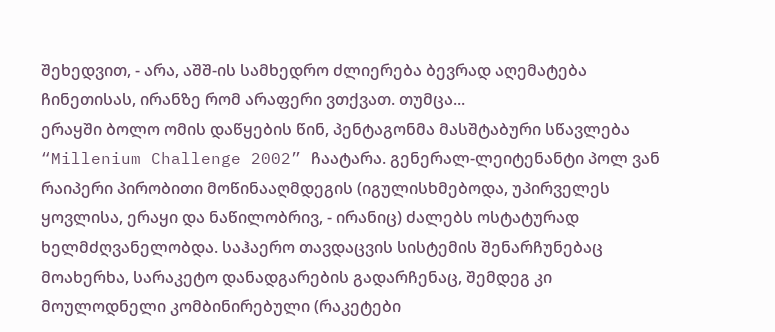შეხედვით, - არა, აშშ-ის სამხედრო ძლიერება ბევრად აღემატება ჩინეთისას, ირანზე რომ არაფერი ვთქვათ. თუმცა...
ერაყში ბოლო ომის დაწყების წინ, პენტაგონმა მასშტაბური სწავლება “Millenium Challenge 2002” ჩაატარა. გენერალ-ლეიტენანტი პოლ ვან რაიპერი პირობითი მოწინააღმდეგის (იგულისხმებოდა, უპირველეს ყოვლისა, ერაყი და ნაწილობრივ, - ირანიც) ძალებს ოსტატურად ხელმძღვანელობდა. საჰაერო თავდაცვის სისტემის შენარჩუნებაც მოახერხა, სარაკეტო დანადგარების გადარჩენაც, შემდეგ კი მოულოდნელი კომბინირებული (რაკეტები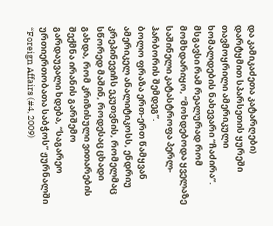და კამიკაძეთა კატარღები) დარტყმით სპარსეთის ყურეში თავმოყრილი ამერიკული ხომალდების ნახევარი “ჩაძირა”. მსგავსი რამ რეალურად რომ მომხდარიყო, “მოხდებოდა ყველაზე საშინელი კატასტროფა პერლ-ჰარბორის შემდეგ”.
ბოლო ფრაზა ერთ-ერთ წამყვან ამერიკელ ანალიტიკოსს, ენდრიუ კრეპინევიჩს ეკუთვნის, რომელმაც სწორედ მაშინ, როდესაც ცხადი გახდა, რომ კრიზისული ვითარების შექმნა ირანის გარშემო გარდაუვალი ხდება, “საგარეო ურთიერთობათა საბჭოს” ჟურნალში “Foreign Affairs (#4, 2009)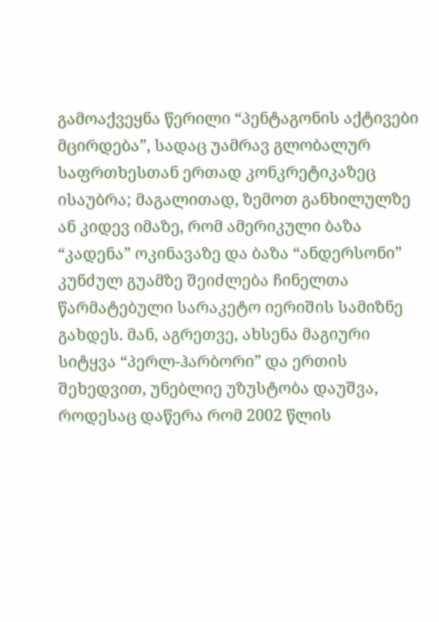გამოაქვეყნა წერილი “პენტაგონის აქტივები მცირდება”, სადაც უამრავ გლობალურ საფრთხესთან ერთად კონკრეტიკაზეც ისაუბრა; მაგალითად, ზემოთ განხილულზე ან კიდევ იმაზე, რომ ამერიკული ბაზა “კადენა” ოკინავაზე და ბაზა “ანდერსონი” კუნძულ გუამზე შეიძლება ჩინელთა წარმატებული სარაკეტო იერიშის სამიზნე გახდეს. მან, აგრეთვე, ახსენა მაგიური სიტყვა “პერლ-ჰარბორი” და ერთის შეხედვით, უნებლიე უზუსტობა დაუშვა, როდესაც დაწერა რომ 2002 წლის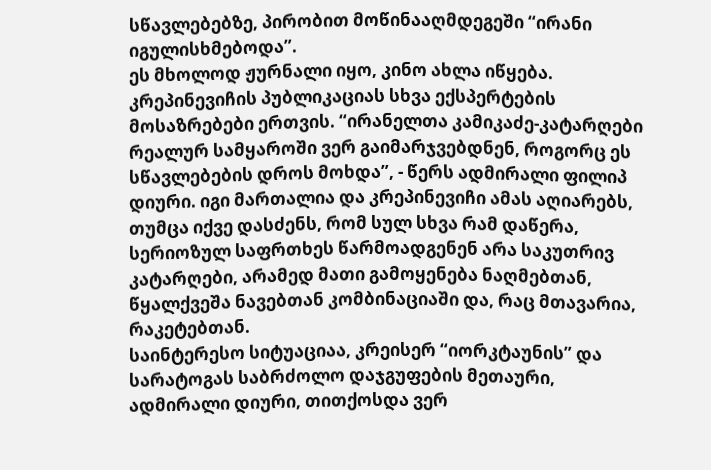სწავლებებზე, პირობით მოწინააღმდეგეში “ირანი იგულისხმებოდა”.
ეს მხოლოდ ჟურნალი იყო, კინო ახლა იწყება. კრეპინევიჩის პუბლიკაციას სხვა ექსპერტების მოსაზრებები ერთვის. “ირანელთა კამიკაძე-კატარღები რეალურ სამყაროში ვერ გაიმარჯვებდნენ, როგორც ეს სწავლებების დროს მოხდა”, - წერს ადმირალი ფილიპ დიური. იგი მართალია და კრეპინევიჩი ამას აღიარებს, თუმცა იქვე დასძენს, რომ სულ სხვა რამ დაწერა, სერიოზულ საფრთხეს წარმოადგენენ არა საკუთრივ კატარღები, არამედ მათი გამოყენება ნაღმებთან, წყალქვეშა ნავებთან კომბინაციაში და, რაც მთავარია, რაკეტებთან.
საინტერესო სიტუაციაა, კრეისერ “იორკტაუნის” და სარატოგას საბრძოლო დაჯგუფების მეთაური, ადმირალი დიური, თითქოსდა ვერ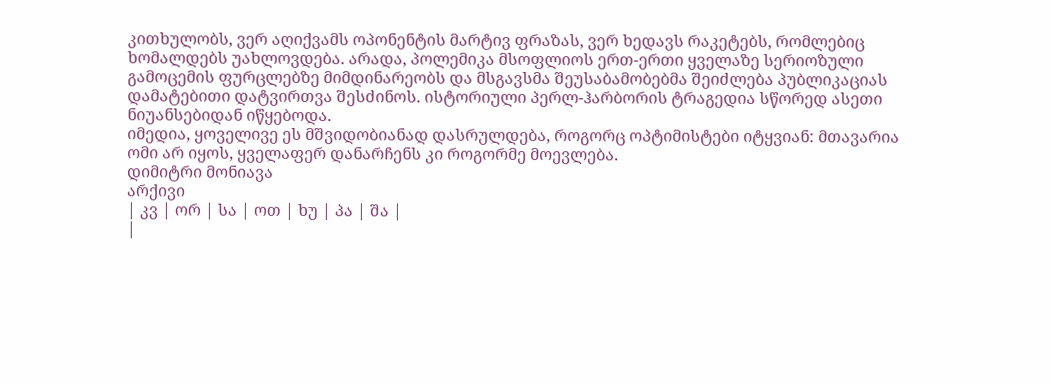კითხულობს, ვერ აღიქვამს ოპონენტის მარტივ ფრაზას, ვერ ხედავს რაკეტებს, რომლებიც ხომალდებს უახლოვდება. არადა, პოლემიკა მსოფლიოს ერთ-ერთი ყველაზე სერიოზული გამოცემის ფურცლებზე მიმდინარეობს და მსგავსმა შეუსაბამობებმა შეიძლება პუბლიკაციას დამატებითი დატვირთვა შესძინოს. ისტორიული პერლ-ჰარბორის ტრაგედია სწორედ ასეთი ნიუანსებიდან იწყებოდა.
იმედია, ყოველივე ეს მშვიდობიანად დასრულდება, როგორც ოპტიმისტები იტყვიან: მთავარია ომი არ იყოს, ყველაფერ დანარჩენს კი როგორმე მოევლება.
დიმიტრი მონიავა
არქივი
| კვ | ორ | სა | ოთ | ხუ | პა | შა |
|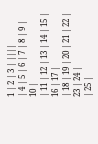1 | 2 | 3 | ||||
| 4 | 5 | 6 | 7 | 8 | 9 | 10 |
| 11 | 12 | 13 | 14 | 15 | 16 | 17 |
| 18 | 19 | 20 | 21 | 22 | 23 | 24 |
| 25 |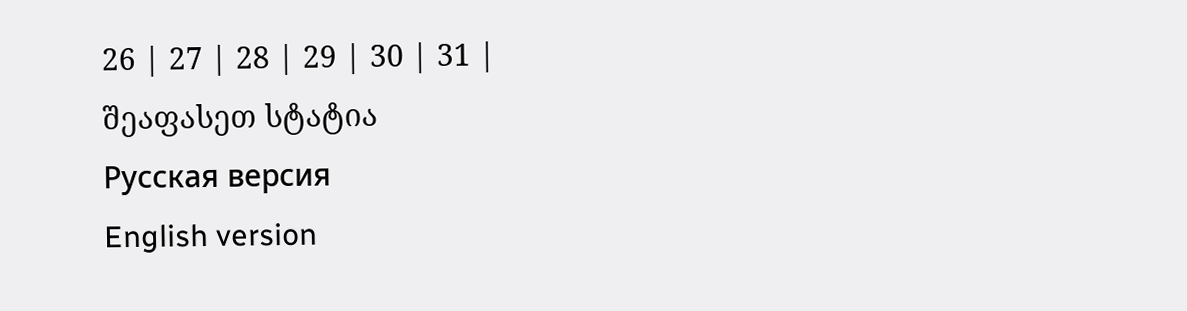26 | 27 | 28 | 29 | 30 | 31 |
შეაფასეთ სტატია
Русская версия
English version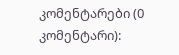კომენტარები (0 კომენტარი):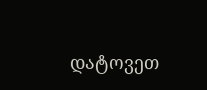დატოვეთ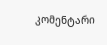კომენტარი